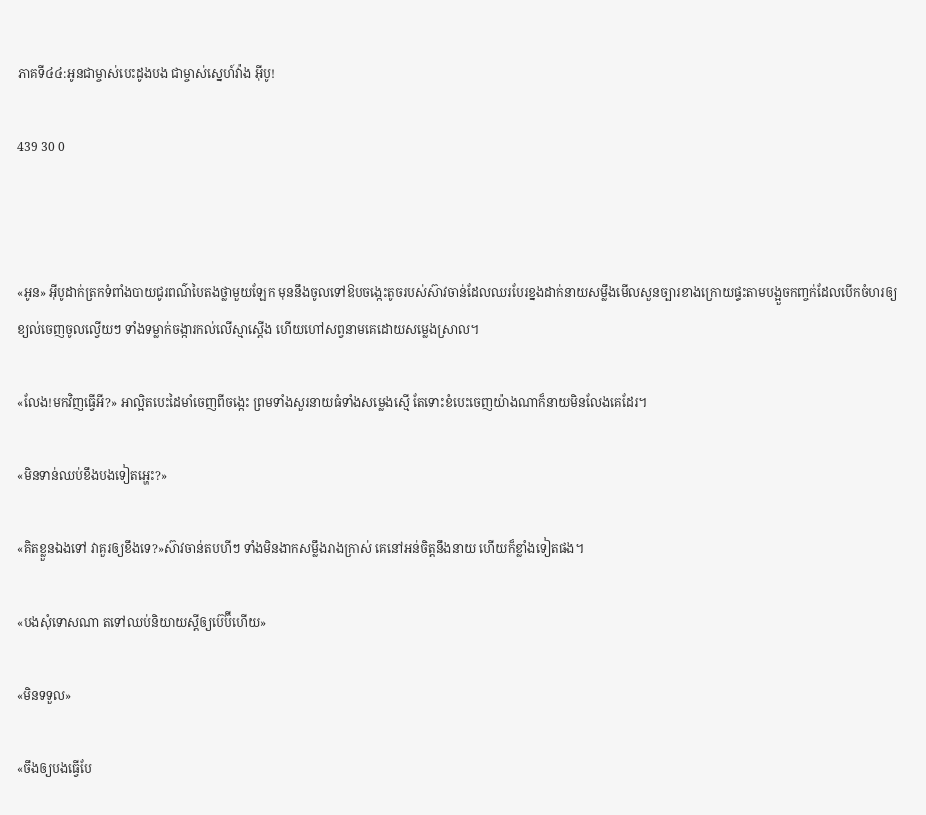ភាគទី៤៤:អូនជាម្ចាស់បេះដូងបង ជាម្ចាស់ស្នេហ៍វ៉ាង អ៊ីបូ!

439 30 0



«អូន» អ៊ីបូដាក់ត្រកទំពាំងបាយជូរពណ៌បៃតងថ្លាមួយឡែក មុននឹងចូលទៅឱបចង្កេះតូចរបស់ស៊ាវចាន់ដែលឈរបែរខ្នងដាក់នាយសម្លឹងមើលសួនច្បារខាងក្រោយផ្ទះតាមបង្អួចកញ្ចក់ដែលបើកចំហរឲ្យខ្យល់ចេញចូលល្វើយៗ ទាំងទម្លាក់ចង្ការកល់លើស្មាស្តើង ហើយហៅសព្វនាមគេដោយសម្លេងស្រាល។

«លែង!មកវិញធ្វើអី?» អាល្អិតបេះដៃមាំចេញពីចង្កេះ ព្រមទាំងសួរនាយធំទាំងសម្លេងស្មើ តែទោះខំបេះចេញយ៉ាងណាក៏នាយមិនលែងគេដែរ។

«មិនទាន់ឈប់ខឹងបងទៀតអ្ហេះ?»

«គិតខ្លួនឯងទៅ វាគួរឲ្យខឹងទេ?»ស៊ាវចាន់តបហីៗ ទាំងមិនងាកសម្លឹងរាងក្រាស់ គេនៅអន់ចិត្តនឹងនាយ ហើយក៏ខ្លាំងទៀតផង។

«បងសុំទោសណា តទៅឈប់និយាយស្តីឲ្យប៊េប៊ីហើយ»

«មិនទទួល»

«ចឹងឲ្យបងធ្វើបែ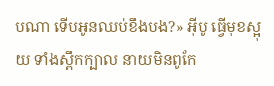បណា ទើបអូនឈប់ខឹងបង?» អ៊ីបូ ធ្វើមុខស្អុយ ទាំងស្ពឹកក្បាល នាយមិនពូកែ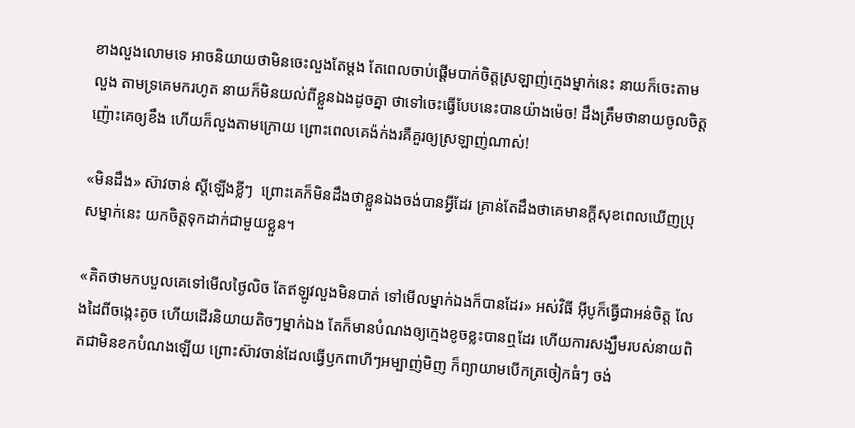ខាងលួងលោមទេ អាចនិយាយថាមិនចេះលួងតែម្តង តែពេលចាប់ផ្ដើមបាក់ចិត្តស្រឡាញ់ក្មេងម្នាក់នេះ នាយក៏ចេះតាមលួង តាមទ្រគេមករហូត នាយក៏មិនយល់ពីខ្លួនឯងដូចគ្នា ថាទៅចេះធ្វើបែបនេះបានយ៉ាងម៉េច! ដឹងត្រឹមថានាយចូលចិត្តញ៉ោះគេឲ្យខឹង ហើយក៏លួងតាមក្រោយ ព្រោះពេលគេង៉ក់ងរគឺគួរឲ្យស្រឡាញ់ណាស់!

«មិនដឹង» ស៊ាវចាន់ ស្តីឡើងខ្លីៗ  ព្រោះគេក៏មិនដឹងថាខ្លួនឯងចង់បានអ្វីដែរ គ្រាន់តែដឹងថាគេមានក្តីសុខពេលឃើញប្រុសម្នាក់នេះ យកចិត្តទុកដាក់ជាមួយខ្លួន។

«គិតថាមកបបួលគេទៅមើលថ្ងៃលិច តែឥឡូវលួងមិនបាត់ ទៅមើលម្នាក់ឯងក៏បានដែរ» អស់វិធី អ៊ីបូក៏ធ្វើជាអន់ចិត្ត លែងដៃពីចង្កេះតូច ហើយដើរនិយាយតិចៗម្នាក់ឯង តែក៏មានបំណងឲ្យក្មេងខូចខ្លះបានឮដែរ ហើយការសង្ឃឹមរបស់នាយពិតជាមិនខកបំណងឡើយ ព្រោះស៊ាវចាន់ដែលធ្វើឫកពាហីៗអម្បាញ់មិញ ក៏ព្យាយាមបើកត្រចៀកធំៗ ចង់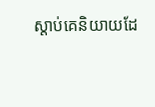ស្តាប់គេនិយាយដែ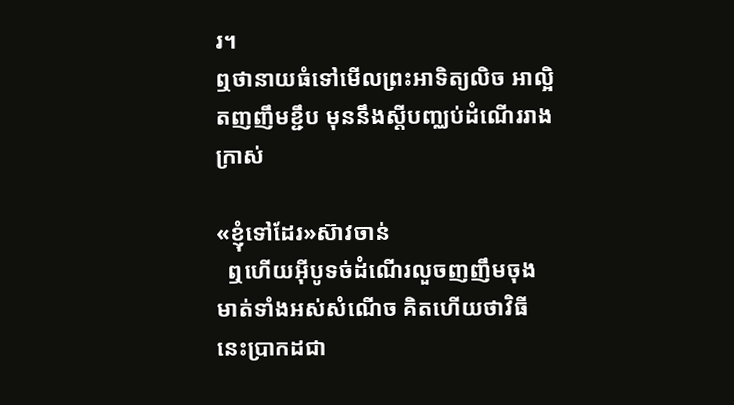រ។
ឮថានាយធំទៅមើលព្រះអាទិត្យលិច អាល្អិតញញឹមខ្ជឹប មុននឹងស្តីបញ្ឈប់ដំណើររាងក្រាស់

«ខ្ញុំទៅដែរ»ស៊ាវចាន់
  ឮហើយអ៊ីបូទច់ដំណើរលួចញញឹមចុងមាត់ទាំងអស់សំណើច គិតហើយថាវិធីនេះប្រាកដជា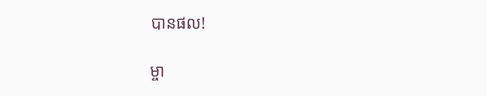បានផល!

ម្ចា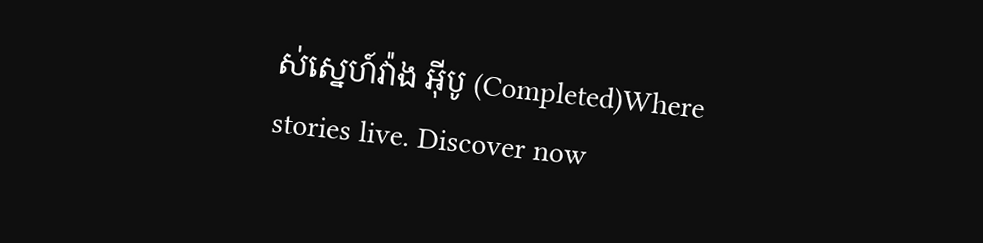ស់ស្នេហ៍វ៉ាង អុីបូ (Completed)Where stories live. Discover now